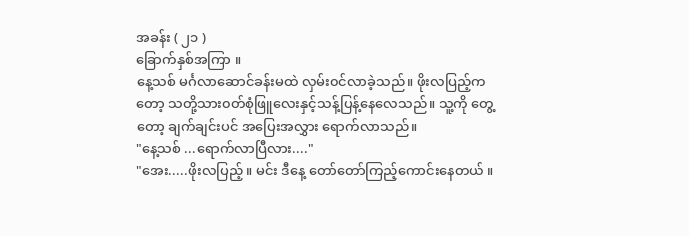အခန်း ( ၂၁ )
ခြောက်နှစ်အကြာ ။
နေ့သစ် မင်္ဂလာဆောင်ခန်းမထဲ လှမ်း၀င်လာခဲ့သည်။ ဖိုးလပြည့်ကတော့ သတို့သား၀တ်စုံဖြူလေးနှင့်သန့်ပြန့်နေလေသည်။ သူ့ကို တွေ့တော့ ချက်ချင်းပင် အပြေးအလွှား ရောက်လာသည်။
"နေ့သစ် ...ရောက်လာပြီလား...."
"အေး.....ဖိုးလပြည့် ။ မင်း ဒီနေ့ တော်တော်ကြည့်ကောင်းနေတယ် ။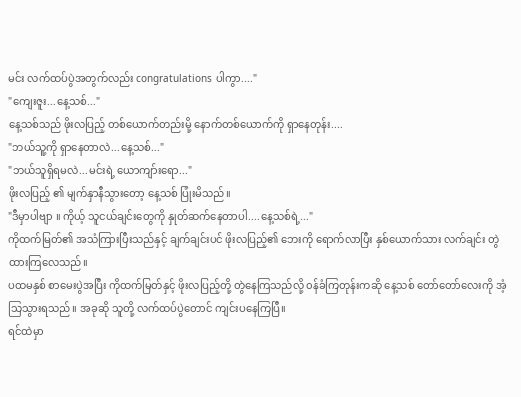မင်း လက်ထပ်ပွဲအတွက်လည်း congratulations ပါကွာ...."
"ကျေးဇူး...နေ့သစ်..."
နေ့သစ်သည် ဖိုးလပြည့် တစ်ယောက်တည်းမို့ နောက်တစ်ယောက်ကို ရှာနေတုန်း....
"ဘယ်သူ့ကို ရှာနေတာလဲ...နေ့သစ်..."
"ဘယ်သူရှိရမလဲ...မင်းရဲ့ ယောကျာ်းရော..."
ဖိုးလပြည့် ၏ မျက်နှာနီသွားတော့ နေ့သစ် ပြုံးမိသည်။
"ဒီမှာပါဗျာ ။ ကိုယ့် သူငယ်ချင်းတွေကို နှုတ်ဆက်နေတာပါ....နေ့သစ်ရဲ့..."
ကိုထက်မြတ်၏ အသံကြားပြီးသည်နှင့် ချက်ချင်းပင် ဖိုးလပြည့်၏ ဘေးကို ရောက်လာပြီး နှစ်ယောက်သား လက်ချင်း တွဲထားကြလေသည်။
ပထမနှစ် စာမေးပွဲအပြီး ကိုထက်မြတ်နှင့် ဖိုးလပြည့်တို့ တွဲနေကြသည်လို့ ၀န်ခံကြတုန်းကဆို နေ့သစ် တော်တော်လေးကို အံ့သြသွားရသည်။ အခုဆို သူတို့ လက်ထပ်ပွဲတောင် ကျင်းပနေကြပြီ။
ရင်ထဲမှာ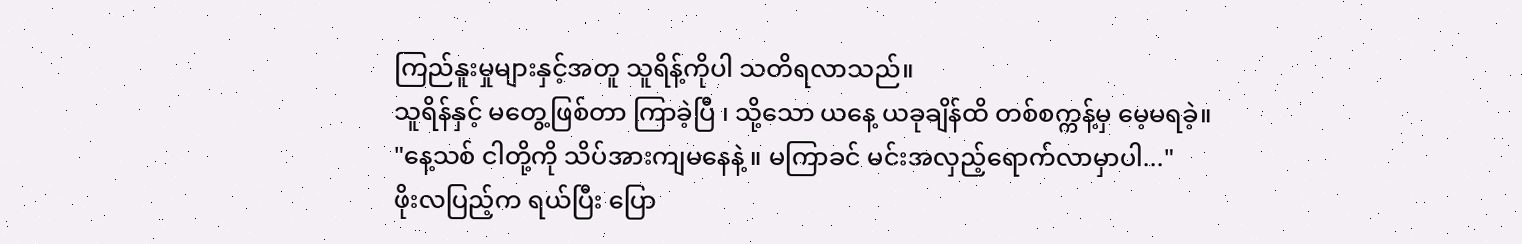ကြည်နူးမှုများနှင့်အတူ သူရိန့်ကိုပါ သတိရလာသည်။
သူရိန်နှင့် မတွေ့ဖြစ်တာ ကြာခဲ့ပြီ ၊ သို့သော ယနေ့ ယခုချိန်ထိ တစ်စက္ကန့်မှ မေ့မရခဲ့။
"နေ့သစ် ငါတို့ကို သိပ်အားကျမနေနဲ့ ။ မကြာခင် မင်းအလှည့်ရောက်လာမှာပါ..."
ဖိုးလပြည့်က ရယ်ပြီး ပြော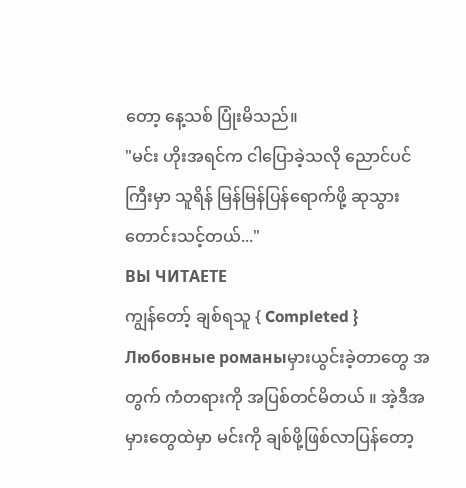တော့ နေ့သစ် ပြုံးမိသည်။
"မင်း ဟိုးအရင်က ငါပြောခဲ့သလို ညောင်ပင်ကြီးမှာ သူရိန် မြန်မြန်ပြန်ရောက်ဖို့ ဆုသွားတောင်းသင့်တယ်..."
ВЫ ЧИТАЕТЕ
ကျွန်တော့် ချစ်ရသူ { Completed }
Любовные романыမှားယွင်းခဲ့တာတွေ အတွက် ကံတရားကို အပြစ်တင်မိတယ် ။ အဲ့ဒီအမှားတွေထဲမှာ မင်းကို ချစ်ဖို့ဖြစ်လာပြန်တော့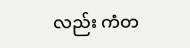လည်း ကံတ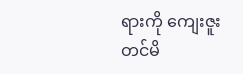ရားကို ကျေးဇူးတင်မိ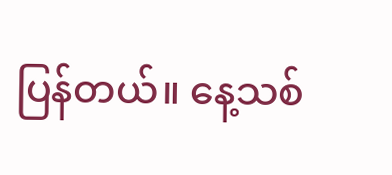ပြန်တယ်။ နေ့သစ်